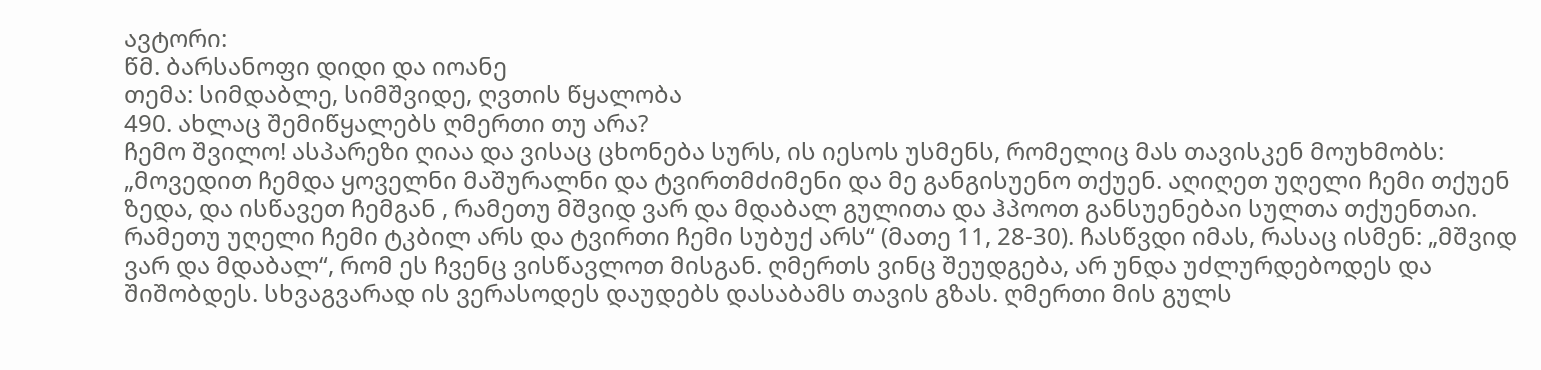ავტორი:
წმ. ბარსანოფი დიდი და იოანე
თემა: სიმდაბლე, სიმშვიდე, ღვთის წყალობა
490. ახლაც შემიწყალებს ღმერთი თუ არა?
ჩემო შვილო! ასპარეზი ღიაა და ვისაც ცხონება სურს, ის იესოს უსმენს, რომელიც მას თავისკენ მოუხმობს: „მოვედით ჩემდა ყოველნი მაშურალნი და ტვირთმძიმენი და მე განგისუენო თქუენ. აღიღეთ უღელი ჩემი თქუენ ზედა, და ისწავეთ ჩემგან , რამეთუ მშვიდ ვარ და მდაბალ გულითა და ჰპოოთ განსუენებაი სულთა თქუენთაი. რამეთუ უღელი ჩემი ტკბილ არს და ტვირთი ჩემი სუბუქ არს“ (მათე 11, 28-30). ჩასწვდი იმას, რასაც ისმენ: „მშვიდ ვარ და მდაბალ“, რომ ეს ჩვენც ვისწავლოთ მისგან. ღმერთს ვინც შეუდგება, არ უნდა უძლურდებოდეს და შიშობდეს. სხვაგვარად ის ვერასოდეს დაუდებს დასაბამს თავის გზას. ღმერთი მის გულს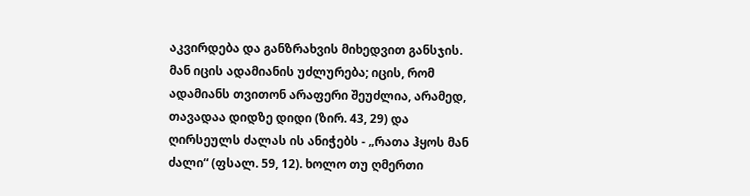აკვირდება და განზრახვის მიხედვით განსჯის. მან იცის ადამიანის უძლურება; იცის, რომ ადამიანს თვითონ არაფერი შეუძლია, არამედ, თავადაა დიდზე დიდი (ზირ. 43, 29) და ღირსეულს ძალას ის ანიჭებს - „რათა ჰყოს მან ძალი“ (ფსალ. 59, 12). ხოლო თუ ღმერთი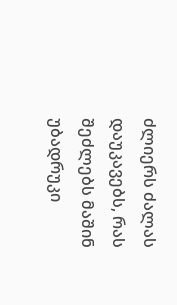ძლიერს ძალას დაუკავებს, რას შეძლებს მაშინ უბადრუკი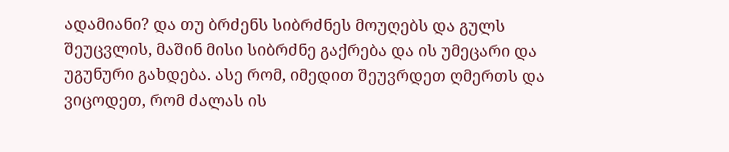ადამიანი? და თუ ბრძენს სიბრძნეს მოუღებს და გულს შეუცვლის, მაშინ მისი სიბრძნე გაქრება და ის უმეცარი და უგუნური გახდება. ასე რომ, იმედით შეუვრდეთ ღმერთს და ვიცოდეთ, რომ ძალას ის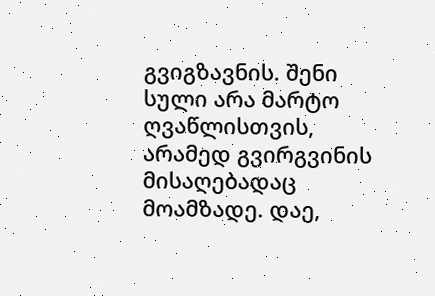გვიგზავნის. შენი სული არა მარტო ღვაწლისთვის, არამედ გვირგვინის მისაღებადაც მოამზადე. დაე,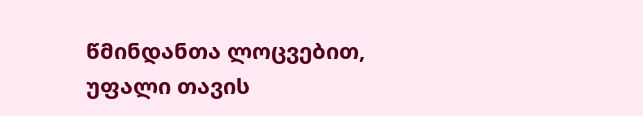წმინდანთა ლოცვებით, უფალი თავის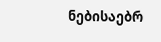ნებისაებრ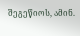შეგეწიოს, ამინ.